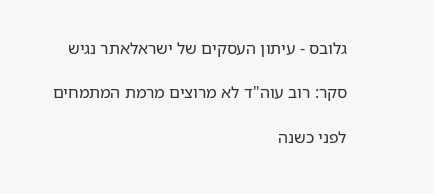גלובס - עיתון העסקים של ישראלאתר נגיש

סקר: רוב עוה"ד לא מרוצים מרמת המתמחים

לפני כשנה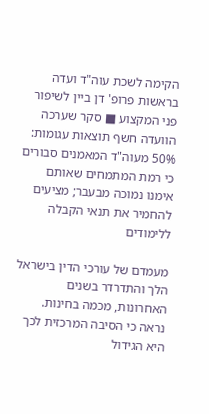הקימה לשכת עוה"ד ועדה בראשות פרופ' דן ביין לשיפור פני המקצוע ■ סקר שערכה הוועדה חשף תוצאות עגומות: 50% מעוה"ד המאמנים סבורים כי רמת המתמחים שאותם אימנו נמוכה מבעבר; מציעים להחמיר את תנאי הקבלה ללימודים

מעמדם של עורכי הדין בישראל הלך והתדרדר בשנים האחרונות, מכמה בחינות. נראה כי הסיבה המרכזית לכך היא הגידול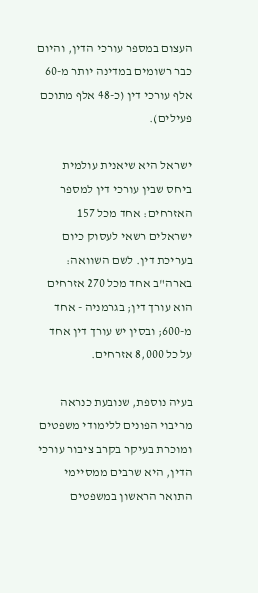העצום במספר עורכי הדין, והיום כבר רשומים במדינה יותר מ-60 אלף עורכי דין (כ-48 אלף מתוכם פעילים).

ישראל היא שיאנית עולמית ביחס שבין עורכי דין למספר האזרחים: אחד מכל 157 ישראלים רשאי לעסוק כיום בעריכת דין. לשם השוואה: בארה"ב אחד מכל 270 אזרחים הוא עורך דין; בגרמניה - אחד מ-600; ובסין יש עורך דין אחד על כל 8,000 אזרחים.

בעיה נוספת, שנובעת כנראה מריבוי הפונים ללימודי משפטים ומוכרת בעיקר בקרב ציבור עורכי הדין, היא שרבים ממסיימי התואר הראשון במשפטים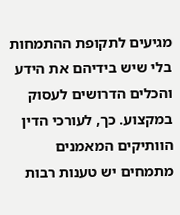מגיעים לתקופת ההתמחות בלי שיש בידיהם את הידע והכלים הדרושים לעסוק במקצוע. כך, לעורכי הדין הוותיקים המאמנים מתמחים יש טענות רבות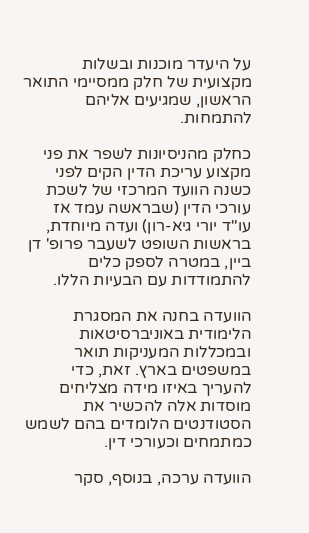על היעדר מוכנות ובשלות מקצועית של חלק ממסיימי התואר הראשון, שמגיעים אליהם להתמחות.

כחלק מהניסיונות לשפר את פני מקצוע עריכת הדין הקים לפני כשנה הוועד המרכזי של לשכת עורכי הדין (שבראשה עמד אז עו"ד יורי גיא-רון) ועדה מיוחדת, בראשות השופט לשעבר פרופ' דן ביין, במטרה לספק כלים להתמודדות עם הבעיות הללו.

הוועדה בחנה את המסגרת הלימודית באוניברסיטאות ובמכללות המעניקות תואר במשפטים בארץ. זאת, כדי להעריך באיזו מידה מצליחים מוסדות אלה להכשיר את הסטודנטים הלומדים בהם לשמש כמתמחים וכעורכי דין.

הוועדה ערכה, בנוסף, סקר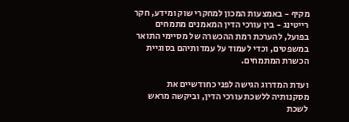מקיף - באמצעות המכון למחקרי שוק ומידע, חקר רייטינג - בין עורכי הדין המאמנים מתמחים בפועל, להערכת רמת ההכשרה של מסיימי התואר במשפטים, וכדי לעמוד על עמדותיהם בסוגיית הכשרת המתמחים.

ועדת המדרוג הגישה לפני כחודשיים את מסקנותיה ללשכת עורכי הדין, וביקשה מראש לשכת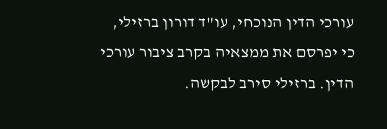עורכי הדין הנוכחי, עו"ד דורון ברזילי, כי יפרסם את ממצאיה בקרב ציבור עורכי הדין. ברזילי סירב לבקשה.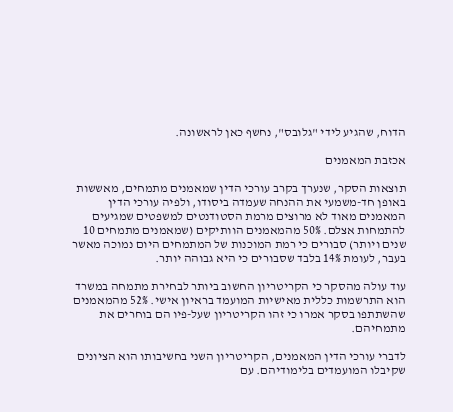הדוח, שהגיע לידי "גלובס", נחשף כאן לראשונה.

אכזבת המאמנים

תוצאות הסקר, שנערך בקרב עורכי הדין שמאמנים מתמחים, מאששות באופן חד-משמעי את ההנחה שעמדה ביסודו, ולפיה עורכי הדין המאמנים מאוד לא מרוצים מרמת הסטודנטים למשפטים שמגיעים להתמחות אצלם. 50% מהמאמנים הוותיקים (שמאמנים מתמחים 10 שנים ויותר) סבורים כי רמת המוכנות של המתמחים היום נמוכה מאשר בעבר, לעומת 14% בלבד שסבורים כי היא גבוהה יותר.

עוד עולה מהסקר כי הקריטריון החשוב ביותר לבחירת מתמחה במשרד הוא התרשמות כללית מאישיות המועמד בראיון אישי. 52% מהמאמנים שהשתתפו בסקר אמרו כי זהו הקריטריון שעל-פיו הם בוחרים את מתמחיהם.

לדברי עורכי הדין המאמנים, הקריטריון השני בחשיבותו הוא הציונים שקיבלו המועמדים בלימודיהם. עם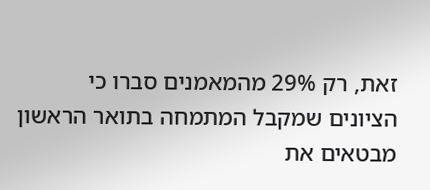זאת, רק 29% מהמאמנים סברו כי הציונים שמקבל המתמחה בתואר הראשון מבטאים את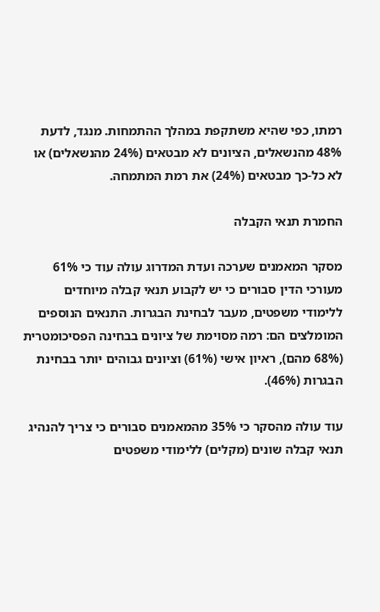רמתו, כפי שהיא משתקפת במהלך ההתמחות. מנגד, לדעת 48% מהנשאלים, הציונים לא מבטאים (24% מהנשאלים) או לא כל-כך מבטאים (24%) את רמת המתמחה.

החמרת תנאי הקבלה

מסקר המאמנים שערכה ועדת המדרוג עולה עוד כי 61% מעורכי הדין סבורים כי יש לקבוע תנאי קבלה מיוחדים ללימודי משפטים, מעבר לבחינת הבגרות. התנאים הנוספים המומלצים הם: רמה מסוימת של ציונים בבחינה הפסיכומטרית (68% מהם), ראיון אישי (61%) וציונים גבוהים יותר בבחינת הבגרות (46%).

עוד עולה מהסקר כי 35% מהמאמנים סבורים כי צריך להנהיג תנאי קבלה שונים (מקלים) ללימודי משפטים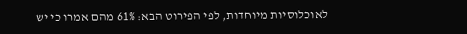לאוכלוסיות מיוחדות, לפי הפירוט הבא: 61% מהם אמרו כי יש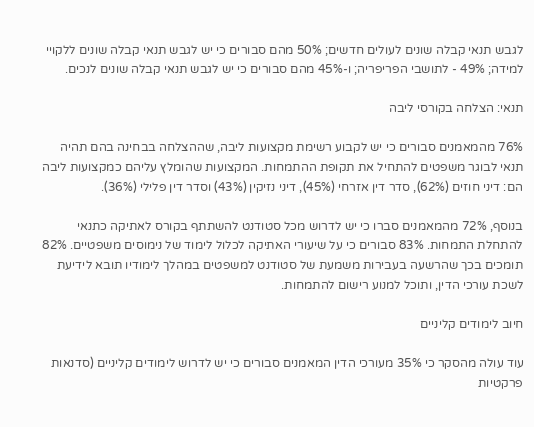לגבש תנאי קבלה שונים לעולים חדשים; 50% מהם סבורים כי יש לגבש תנאי קבלה שונים ללקויי למידה; 49% - לתושבי הפריפריה; ו-45% מהם סבורים כי יש לגבש תנאי קבלה שונים לנכים.

תנאי: הצלחה בקורסי ליבה

76% מהמאמנים סבורים כי יש לקבוע רשימת מקצועות ליבה, שההצלחה בבחינה בהם תהיה תנאי לבוגר משפטים להתחיל את תקופת ההתמחות. המקצועות שהומלץ עליהם כמקצועות ליבה הם: דיני חוזים (62%), סדר דין אזרחי (45%), דיני נזיקין (43%) וסדר דין פלילי (36%).

בנוסף, 72% מהמאמנים סברו כי יש לדרוש מכל סטודנט להשתתף בקורס לאתיקה כתנאי להתחלת התמחות. 83% סבורים כי על שיעורי האתיקה לכלול לימוד של נימוסים משפטיים. 82% תומכים בכך שהרשעה בעבירות משמעת של סטודנט למשפטים במהלך לימודיו תובא לידיעת לשכת עורכי הדין, ותוכל למנוע רישום להתמחות.

חיוב לימודים קליניים

עוד עולה מהסקר כי 35% מעורכי הדין המאמנים סבורים כי יש לדרוש לימודים קליניים (סדנאות פרקטיות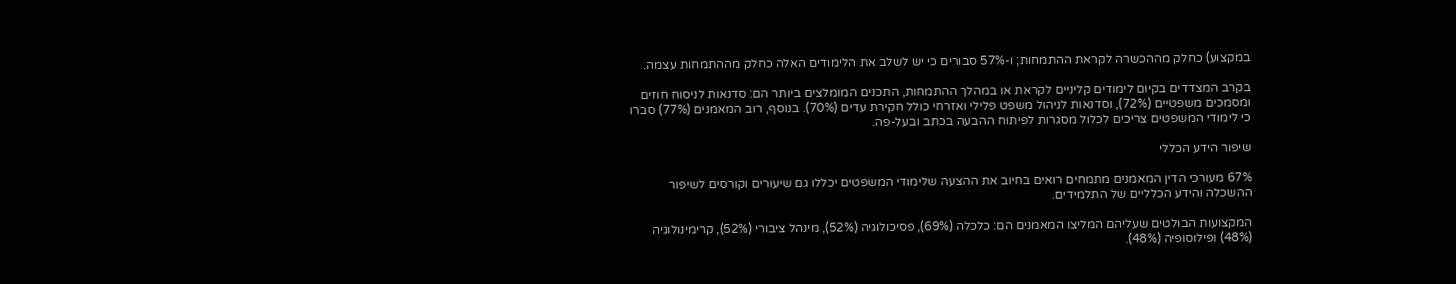במקצוע) כחלק מההכשרה לקראת ההתמחות; ו-57% סבורים כי יש לשלב את הלימודים האלה כחלק מההתמחות עצמה.

בקרב המצדדים בקיום לימודים קליניים לקראת או במהלך ההתמחות, התכנים המומלצים ביותר הם: סדנאות לניסוח חוזים ומסמכים משפטיים (72%), וסדנאות לניהול משפט פלילי ואזרחי כולל חקירת עדים (70%). בנוסף, רוב המאמנים (77%) סברו כי לימודי המשפטים צריכים לכלול מסגרות לפיתוח ההבעה בכתב ובעל-פה.

שיפור הידע הכללי

67% מעורכי הדין המאמנים מתמחים רואים בחיוב את ההצעה שלימודי המשפטים יכללו גם שיעורים וקורסים לשיפור ההשכלה והידע הכלליים של התלמידים.

המקצועות הבולטים שעליהם המליצו המאמנים הם: כלכלה (69%), פסיכולוגיה (52%), מינהל ציבורי (52%), קרימינולוגיה (48%) ופילוסופיה (48%).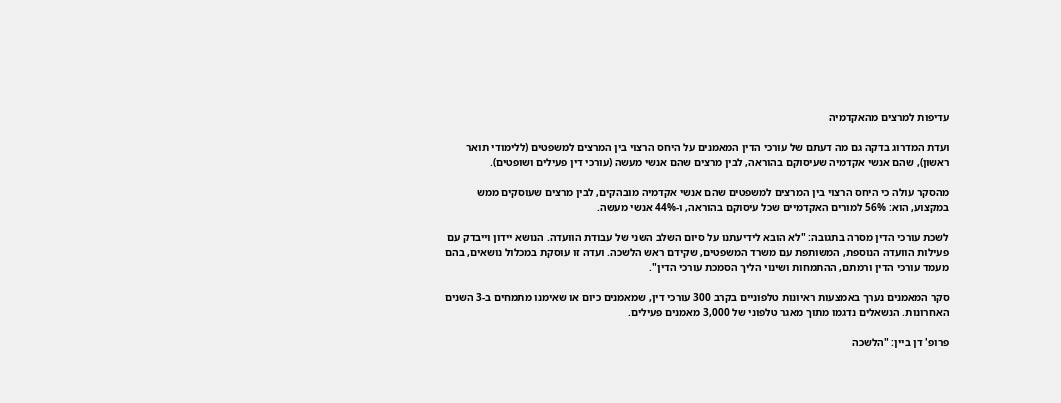עדיפות למרצים מהאקדמיה

ועדת המדרוג בדקה גם מה דעתם של עורכי הדין המאמנים על היחס הרצוי בין המרצים למשפטים (ללימודי תואר ראשון), שהם אנשי אקדמיה שעיסוקם בהוראה, לבין מרצים שהם אנשי מעשה (עורכי דין פעילים ושופטים).

מהסקר עולה כי היחס הרצוי בין המרצים למשפטים שהם אנשי אקדמיה מובהקים, לבין מרצים שעוסקים ממש במקצוע, הוא: 56% למורים האקדמיים שכל עיסוקם בהוראה, ו-44% אנשי מעשה.

לשכת עורכי הדין מסרה בתגובה: "לא הובא לידיעתנו על סיום השלב השני של עבודת הוועדה. הנושא יידון וייבדק עם פעילות הוועדה הנוספת, המשותפת עם משרד המשפטים, שקידם ראש הלשכה. ועדה זו עוסקת במכלול נושאים, בהם מעמד עורכי הדין ורמתם, ההתמחות ושינוי הליך הסמכת עורכי הדין".

סקר המאמנים נערך באמצעות ראיונות טלפוניים בקרב 300 עורכי דין, שמאמנים כיום או שאימנו מתמחים ב-3 השנים האחרונות. הנשאלים נדגמו מתוך מאגר טלפוני של 3,000 מאמנים פעילים.

פרופ' דן ביין: "הלשכה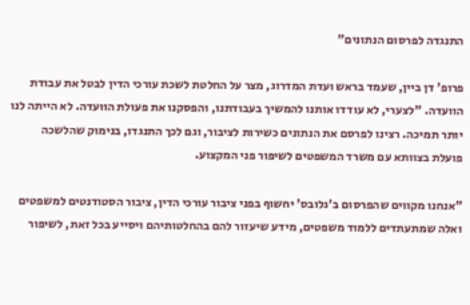התנגדה לפרסום הנתונים"

פרופ' דן ביין, שעמד בראש ועדת המדרוג, מצר על החלטת לשכת עורכי הדין לבטל את עבודת הוועדה. "לצערי, לא עודדו אותנו להמשיך בעבודתנו, והפסקנו את פעולת הוועדה. לא הייתה לנו יותר תמיכה. רצינו לפרסם את הנתונים כשירות לציבור, וגם לכך התנגדו, בנימוק שהלשכה פועלת בצוותא עם משרד המשפטים לשיפור פני המקצוע.

"אנחנו מקווים שהפרסום ב'גלובס' יחשוף בפני ציבור עורכי הדין, ציבור הסטודנטים למשפטים ואלה שמתעתדים ללמוד משפטים, מידע שיעזור להם בהחלטותיהם ויסייע בכל זאת, לשיפור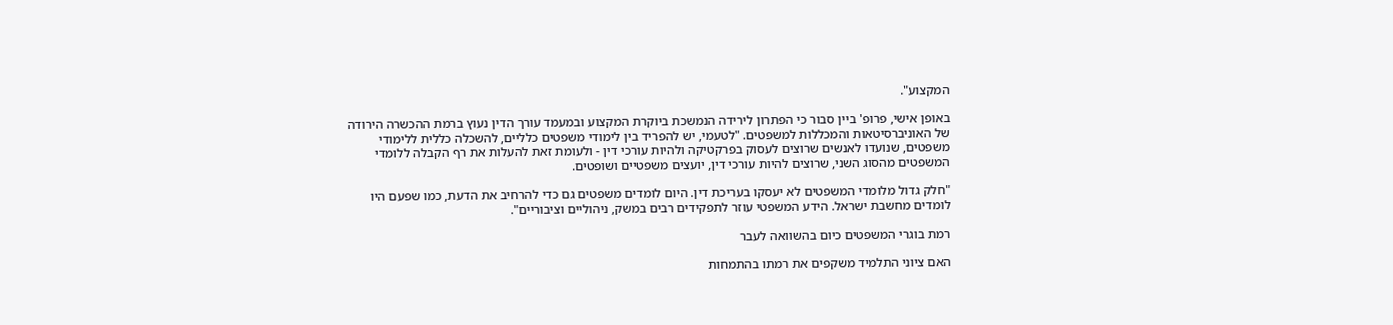המקצוע".

באופן אישי, פרופ' ביין סבור כי הפתרון לירידה הנמשכת ביוקרת המקצוע ובמעמד עורך הדין נעוץ ברמת ההכשרה הירודה של האוניברסיטאות והמכללות למשפטים. "לטעמי, יש להפריד בין לימודי משפטים כלליים, להשכלה כללית ללימודי משפטים, שנועדו לאנשים שרוצים לעסוק בפרקטיקה ולהיות עורכי דין - ולעומת זאת להעלות את רף הקבלה ללומדי המשפטים מהסוג השני, שרוצים להיות עורכי דין, יועצים משפטיים ושופטים.

"חלק גדול מלומדי המשפטים לא יעסקו בעריכת דין. היום לומדים משפטים גם כדי להרחיב את הדעת, כמו שפעם היו לומדים מחשבת ישראל. הידע המשפטי עוזר לתפקידים רבים במשק, ניהוליים וציבוריים".

רמת בוגרי המשפטים כיום בהשוואה לעבר

האם ציוני התלמיד משקפים את רמתו בהתמחות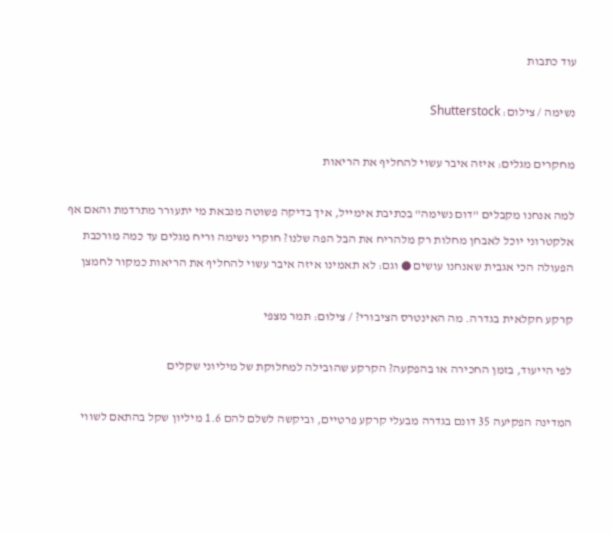עוד כתבות

נשימה / צילום: Shutterstock

מחקרים מגלים: איזה איבר עשוי להחליף את הריאות

למה אנחנו מקבלים "דום נשימה" בכתיבת אימייל, איך בדיקה פשוטה מנבאת מי יתעורר מתרדמת והאם אף אלקטרוני יוכל לאבחן מחלות רק מלהריח את הבל הפה שלנו? חוקרי נשימה וריח מגלים עד כמה מורכבת הפעולה הכי אגבית שאנחנו עושים ● וגם: לא תאמינו איזה איבר עשוי להחליף את הריאות כמקור לחמצן

קרקע חקלאית בגדרה. מה האינטרס הציבורי? / צילום: תמר מצפי

לפי הייעוד, בזמן החכירה או בהפקעה? הקרקע שהובילה למחלוקת של מיליוני שקלים

המדינה הפקיעה 35 דונם בגדרה מבעלי קרקע פרטיים, וביקשה לשלם להם 1.6 מיליון שקל בהתאם לשווי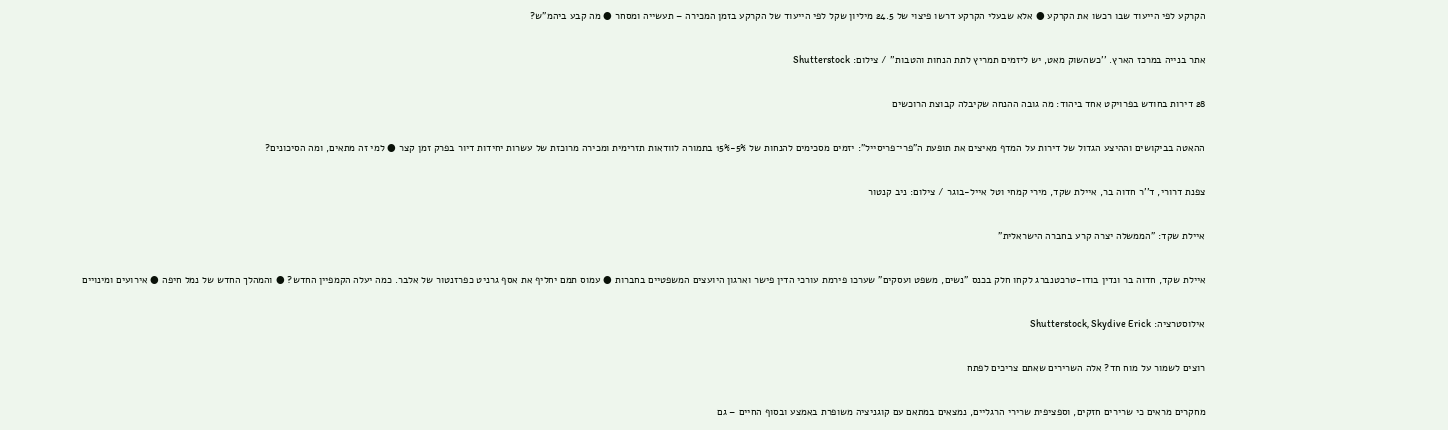הקרקע לפי הייעוד שבו רכשו את הקרקע ● אלא שבעלי הקרקע דרשו פיצוי של 24.5 מיליון שקל לפי הייעוד של הקרקע בזמן המכירה – תעשייה ומסחר ● מה קבע ביהמ"ש?

אתר בנייה במרכז הארץ. ''כשהשוק מאט, יש ליזמים תמריץ לתת הנחות והטבות'' / צילום: Shutterstock

28 דירות בחודש בפרויקט אחד ביהוד: מה גובה ההנחה שקיבלה קבוצת הרוכשים

ההאטה בביקושים וההיצע הגדול של דירות על המדף מאיצים את תופעת ה"פרי־פריסייל": יזמים מסכימים להנחות של 5%-15% בתמורה לוודאות תזרימית ומכירה מרוכזת של עשרות יחידות דיור בפרק זמן קצר ● למי זה מתאים, ומה הסיכונים?

צפנת דרורי, ד''ר חדוה בר, איילת שקד, מירי קמחי וטל אייל-בוגר / צילום: ניב קנטור

איילת שקד: "הממשלה יצרה קרע בחברה הישראלית"

איילת שקד, חדוה בר ונדין בודו-טרכטנברג לקחו חלק בכנס "נשים, משפט ועסקים" שערכו פירמת עורכי הדין פישר וארגון היועצים המשפטיים בחברות ● עמוס תמם יחליף את אסף גרניט כפרזנטור של אלבר. כמה יעלה הקמפיין החדש? ● והמהלך החדש של נמל חיפה ● אירועים ומינויים

אילוסטרציה: Shutterstock, Skydive Erick

רוצים לשמור על מוח חד? אלה השרירים שאתם צריכים לפתח

מחקרים מראים כי שרירים חזקים, וספציפית שרירי הרגליים, נמצאים במתאם עם קוגניציה משופרת באמצע ובסוף החיים – גם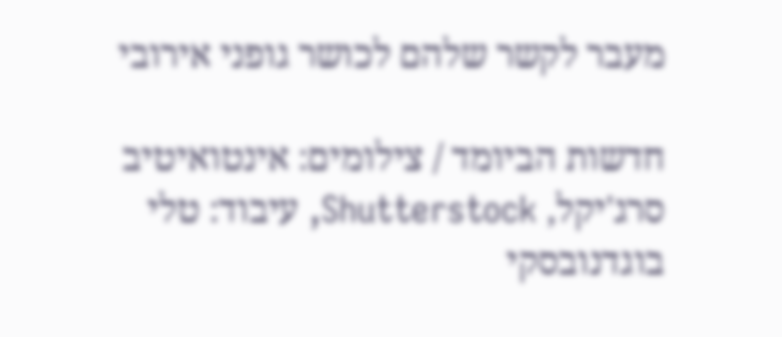מעבר לקשר שלהם לכושר גופני אירובי

חדשות הביומד / צילומים: אינטואיטיב סרג'יקל, Shutterstock, עיבוד: טלי בוגדנובסקי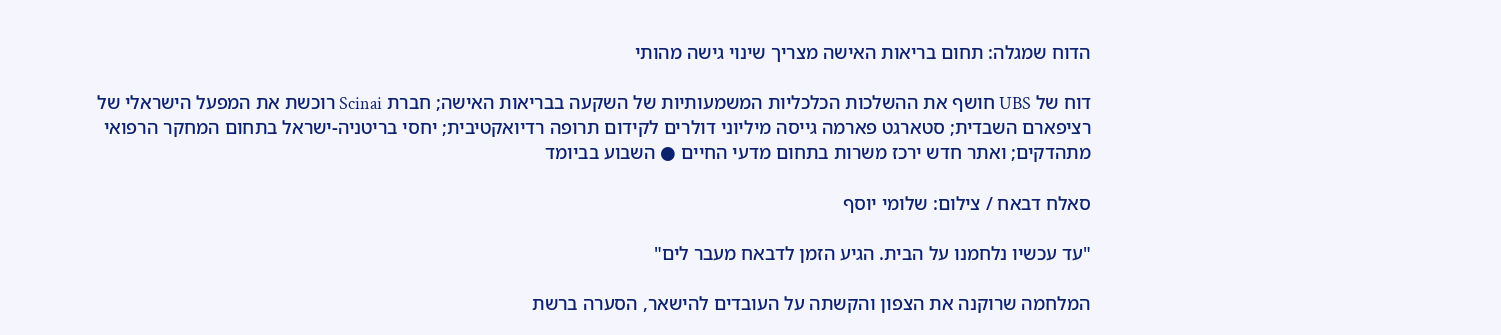הדוח שמגלה: תחום בריאות האישה מצריך שינוי גישה מהותי

דוח של UBS חושף את ההשלכות הכלכליות המשמעותיות של השקעה בבריאות האישה; חברת Scinai רוכשת את המפעל הישראלי של רציפארם השבדית; סטארגט פארמה גייסה מיליוני דולרים לקידום תרופה רדיואקטיבית; יחסי בריטניה-ישראל בתחום המחקר הרפואי מתהדקים; ואתר חדש ירכז משרות בתחום מדעי החיים ● השבוע בביומד

סאלח דבאח / צילום: שלומי יוסף

"עד עכשיו נלחמנו על הבית. הגיע הזמן לדבאח מעבר לים"

המלחמה שרוקנה את הצפון והקשתה על העובדים להישאר, הסערה ברשת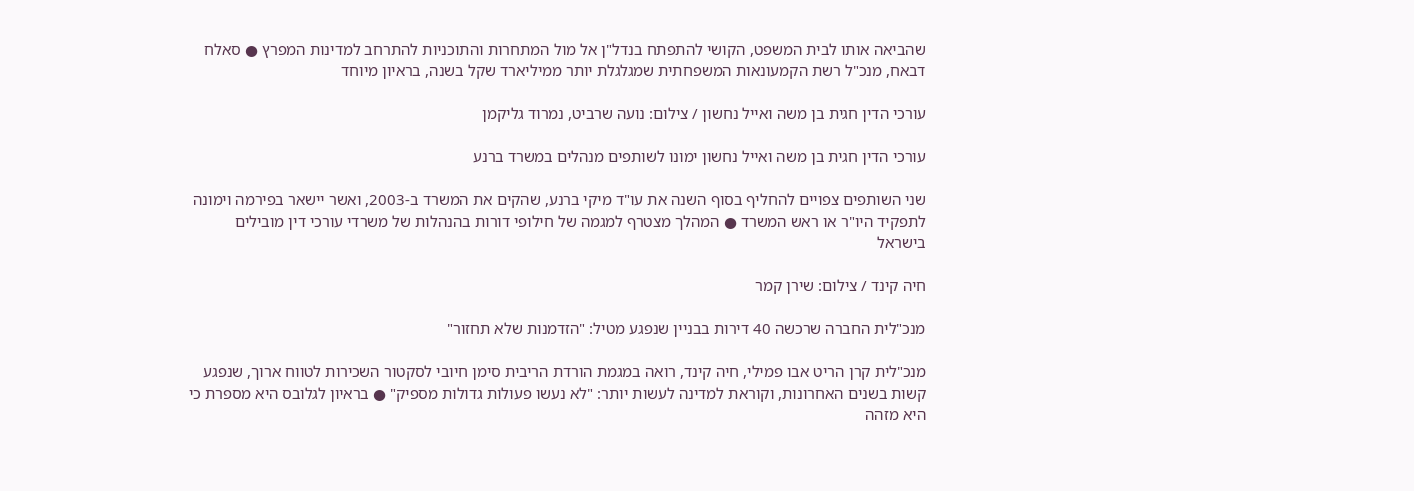שהביאה אותו לבית המשפט, הקושי להתפתח בנדל"ן אל מול המתחרות והתוכניות להתרחב למדינות המפרץ ● סאלח דבאח, מנכ"ל רשת הקמעונאות המשפחתית שמגלגלת יותר ממיליארד שקל בשנה, בראיון מיוחד

עורכי הדין חגית בן משה ואייל נחשון / צילום: נועה שרביט, נמרוד גליקמן

עורכי הדין חגית בן משה ואייל נחשון ימונו לשותפים מנהלים במשרד ברנע

שני השותפים צפויים להחליף בסוף השנה את עו"ד מיקי ברנע, שהקים את המשרד ב-2003, ואשר יישאר בפירמה וימונה לתפקיד היו"ר או ראש המשרד ● המהלך מצטרף למגמה של חילופי דורות בהנהלות של משרדי עורכי דין מובילים בישראל

חיה קינד / צילום: שירן קמר

מנכ"לית החברה שרכשה 40 דירות בבניין שנפגע מטיל: "הזדמנות שלא תחזור"

מנכ"לית קרן הריט אבו פמילי, חיה קינד, רואה במגמת הורדת הריבית סימן חיובי לסקטור השכירות לטווח ארוך, שנפגע קשות בשנים האחרונות, וקוראת למדינה לעשות יותר: "לא נעשו פעולות גדולות מספיק" ● בראיון לגלובס היא מספרת כי היא מזהה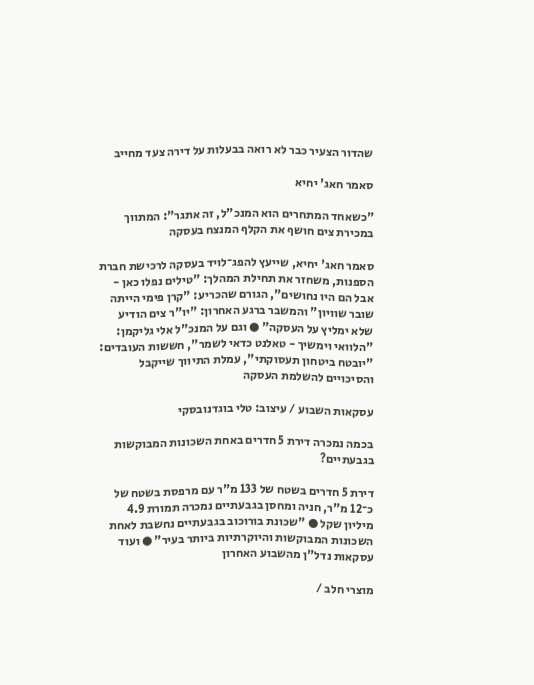שהדור הצעיר כבר לא רואה בבעלות על דירה צעד מחייב

סאמר חאג' יחיא

"כשאחד המתחרים הוא המנכ"ל, זה אתגר": המתווך במכירת צים חושף את הקלף המנצח בעסקה

סאמר חאג' יחיא, שייעץ להפג־לויד בעסקה לרכישת חברת הספנות, משחזר את תחילת המהלך: "טילים נפלו כאן - אבל הם היו נחושים", הגורם שהכריע: "קרן פימי הייתה שובר שוויון" והמשבר ברגע האחרון: "יו"ר צים הודיע שלא ימליץ על העסקה" ● וגם על המנכ"ל אלי גליקמן: "הלוואי וימשיך - טאלנט כדאי לשמר", חששות העובדים: "יובטח ביטחון תעסוקתי", עמלת התיווך שייקבל והסיכויים להשלמת העסקה

עסקאות השבוע / עיצוב: טלי בוגדנובסקי

בכמה נמכרה דירת 5 חדרים באחת השכונות המבוקשות בגבעתיים?

דירת 5 חדרים בשטח של 133 מ"ר עם מרפסת בשטח של כ־12 מ"ר, חניה ומחסן בגבעתיים נמכרה תמורת 4.9 מיליון שקל ● "שכונת בורוכוב בגבעתיים נחשבת לאחת השכונות המבוקשות והיוקרתיות ביותר בעיר" ● ועוד עסקאות נדל"ן מהשבוע האחרון

מוצרי חלב /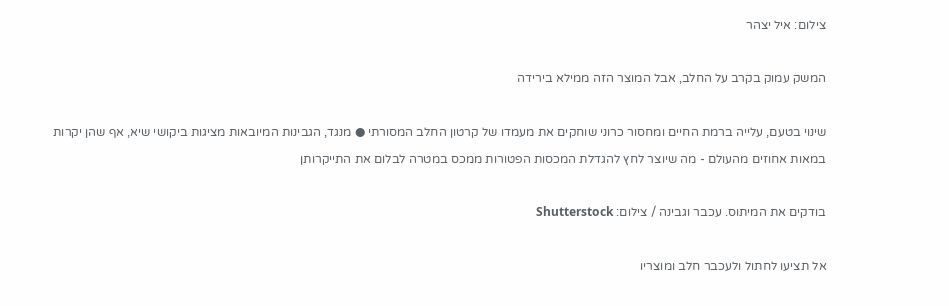צילום: איל יצהר

המשק עמוק בקרב על החלב, אבל המוצר הזה ממילא בירידה

שינוי בטעם, עלייה ברמת החיים ומחסור כרוני שוחקים את מעמדו של קרטון החלב המסורתי ● מנגד, הגבינות המיובאות מציגות ביקושי שיא, אף שהן יקרות במאות אחוזים מהעולם - מה שיוצר לחץ להגדלת המכסות הפטורות ממכס במטרה לבלום את התייקרותן

בודקים את המיתוס. עכבר וגבינה / צילום: Shutterstock

אל תציעו לחתול ולעכבר חלב ומוצריו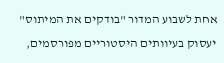אחת לשבוע המדור "בודקים את המיתוס" יעסוק בעיוותים היסטוריים מפורסמים,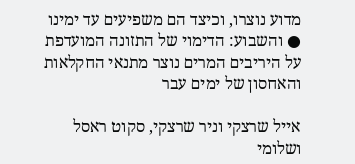מדוע נוצרו, וכיצד הם משפיעים עד ימינו ● והשבוע: הדימוי של התזונה המועדפת על היריבים המרים נוצר מתנאי החקלאות והאחסון של ימים עבר

אייל שרצקי וניר שרצקי, סקוט ראסל ושלומי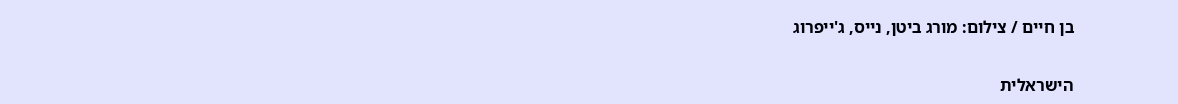בן חיים / צילום: מורג ביטן, נייס, ג'ייפרוג

הישראלית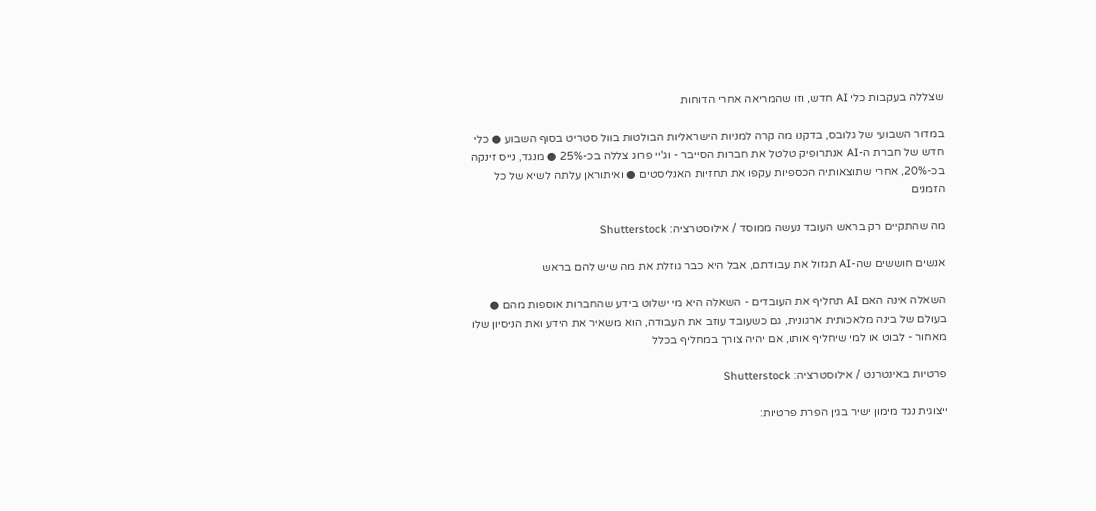שצללה בעקבות כלי AI חדש, וזו שהמריאה אחרי הדוחות

במדור השבועי של גלובס, בדקנו מה קרה למניות הישראליות הבולטות בוול סטריט בסוף השבוע ● כלי חדש של חברת ה-AI אנתרופיק טלטל את חברות הסייבר - וג'יי פרוג צללה בכ-25% ● מנגד, נייס זינקה בכ-20%, אחרי שתוצאותיה הכספיות עקפו את תחזיות האנליסטים ● ואיתוראן עלתה לשיא של כל הזמנים

מה שהתקיים רק בראש העובד נעשה ממוסד / אילוסטרציה: Shutterstock

אנשים חוששים שה-AI תגזול את עבודתם, אבל היא כבר גוזלת את מה שיש להם בראש

השאלה אינה האם AI תחליף את העובדים - השאלה היא מי ישלוט בידע שהחברות אוספות מהם ● בעולם של בינה מלאכותית ארגונית, גם כשעובד עוזב את העבודה, הוא משאיר את הידע ואת הניסיון שלו מאחור - לבוט או למי שיחליף אותו, אם יהיה צורך במחליף בכלל

פרטיות באינטרנט / אילוסטרציה: Shutterstock

ייצוגית נגד מימון ישיר בגין הפרת פרטיות: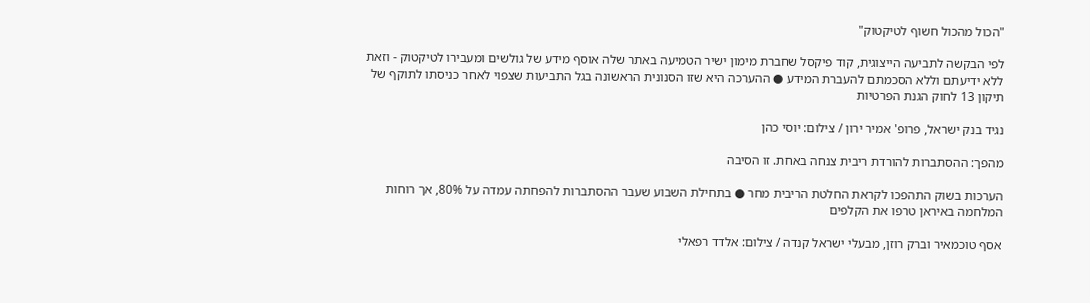"הכול מהכול חשוף לטיקטוק"

לפי הבקשה לתביעה הייצוגית, קוד פיקסל שחברת מימון ישיר הטמיעה באתר שלה אוסף מידע של גולשים ומעבירו לטיקטוק - וזאת ללא ידיעתם וללא הסכמתם להעברת המידע ● ההערכה היא שזו הסנונית הראשונה בגל התביעות שצפוי לאחר כניסתו לתוקף של תיקון 13 לחוק הגנת הפרטיות

נגיד בנק ישראל, פרופ' אמיר ירון / צילום: יוסי כהן

מהפך: ההסתברות להורדת ריבית צנחה באחת. זו הסיבה

הערכות בשוק התהפכו לקראת החלטת הריבית מחר ● בתחילת השבוע שעבר ההסתברות להפחתה עמדה על 80%, אך רוחות המלחמה באיראן טרפו את הקלפים

אסף טוכמאיר וברק רוזן, מבעלי ישראל קנדה / צילום: אלדד רפאלי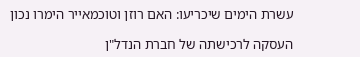עשרת הימים שיכריעו: האם רוזן וטוכמאייר הימרו נכון

העסקה לרכישתה של חברת הנדל"ן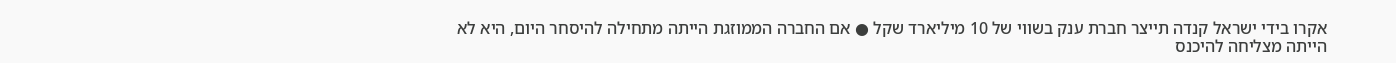אקרו בידי ישראל קנדה תייצר חברת ענק בשווי של 10 מיליארד שקל ● אם החברה הממוזגת הייתה מתחילה להיסחר היום, היא לא הייתה מצליחה להיכנס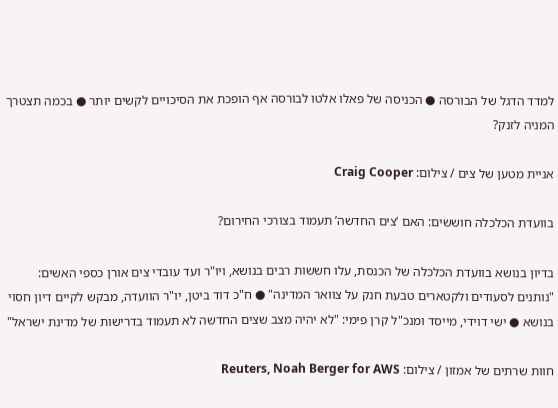למדד הדגל של הבורסה ● הכניסה של פאלו אלטו לבורסה אף הופכת את הסיכויים לקשים יותר ● בכמה תצטרך המניה לזנק?

אניית מטען של צים / צילום: Craig Cooper

בוועדת הכלכלה חוששים: האם ‘צים החדשה’ תעמוד בצורכי החירום?

בדיון בנושא בוועדת הכלכלה של הכנסת, עלו חששות רבים בנושא, ויו"ר ועד עובדי צים אורן כספי האשים: "נותנים לסעודים ולקטארים טבעת חנק על צוואר המדינה" ● ח"כ דוד ביטן, יו"ר הוועדה, מבקש לקיים דיון חסוי בנושא ● ישי דוידי, מייסד ומנכ"ל קרן פימי: "לא יהיה מצב שצים החדשה לא תעמוד בדרישות של מדינת ישראל"

חוות שרתים של אמזון / צילום: Reuters, Noah Berger for AWS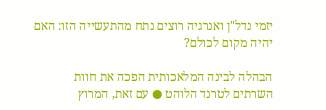יזמי נדל"ן ואנרגיה רוצים נתח מהתעשייה הזו: האם יהיה מקום לכולם?

הבהלה לבינה המלאכותית הפכה את חוות השרתים לטרנד הלוהט ● עם זאת, המרוץ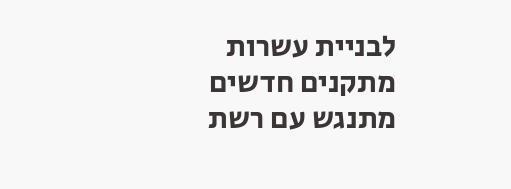לבניית עשרות מתקנים חדשים מתנגש עם רשת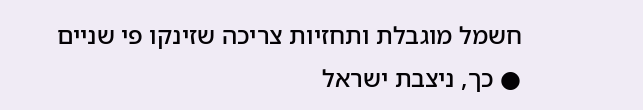חשמל מוגבלת ותחזיות צריכה שזינקו פי שניים ● כך, ניצבת ישראל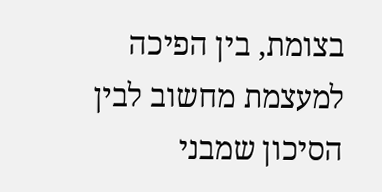בצומת, בין הפיכה למעצמת מחשוב לבין הסיכון שמבני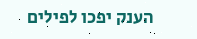הענק יפכו לפילים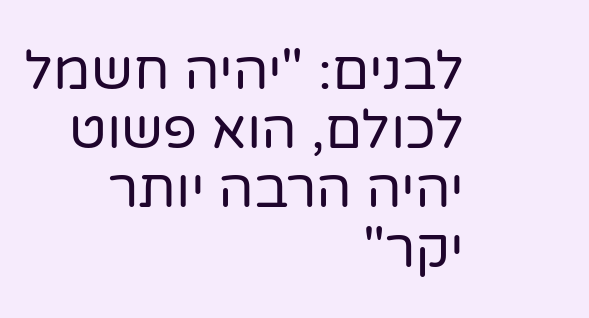לבנים: "יהיה חשמל לכולם, הוא פשוט יהיה הרבה יותר יקר"